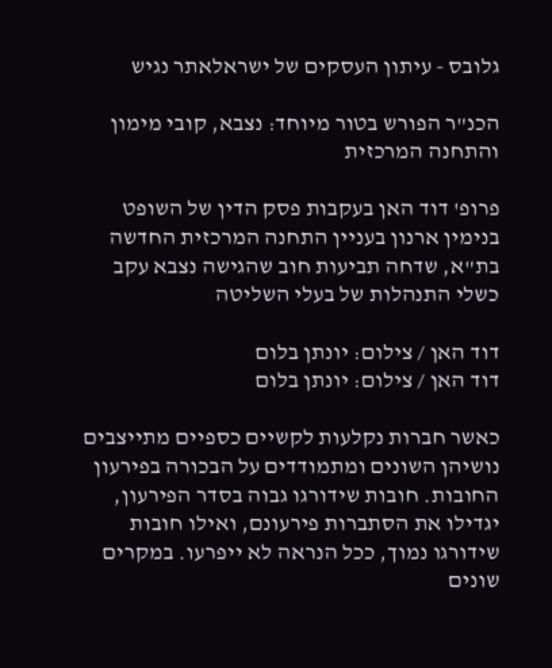גלובס - עיתון העסקים של ישראלאתר נגיש

הכנ"ר הפורש בטור מיוחד: נצבא, קובי מימון והתחנה המרכזית

פרופ' דוד האן בעקבות פסק הדין של השופט בנימין ארנון בעניין התחנה המרכזית החדשה בת"א, שדחה תביעות חוב שהגישה נצבא עקב כשלי התנהלות של בעלי השליטה

דוד האן / צילום: יונתן בלום
דוד האן / צילום: יונתן בלום

כאשר חברות נקלעות לקשיים כספיים מתייצבים נושיהן השונים ומתמודדים על הבכורה בפירעון החובות. חובות שידורגו גבוה בסדר הפירעון, יגדילו את הסתברות פירעונם, ואילו חובות שידורגו נמוך, ככל הנראה לא ייפרעו. במקרים שונים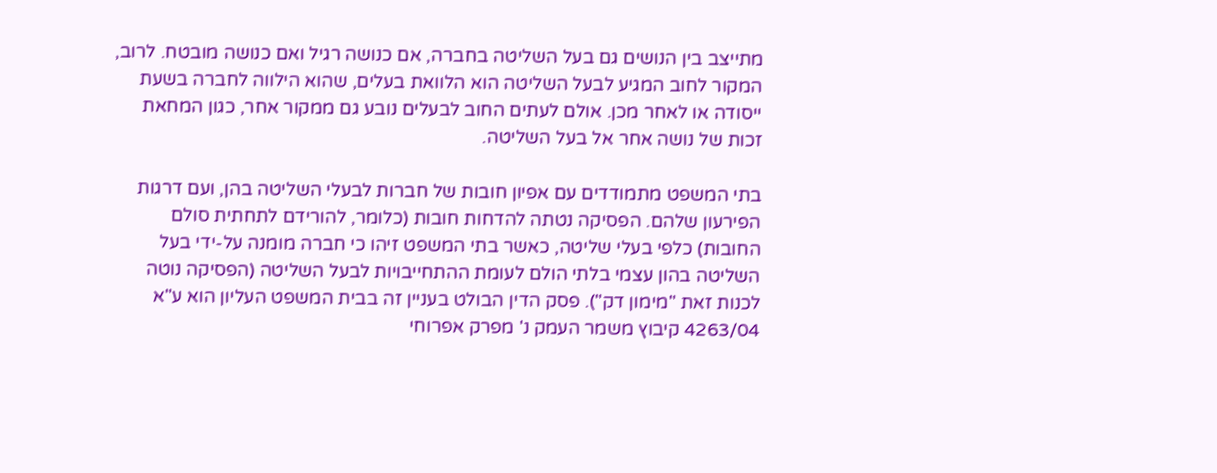מתייצב בין הנושים גם בעל השליטה בחברה, אם כנושה רגיל ואם כנושה מובטח. לרוב, המקור לחוב המגיע לבעל השליטה הוא הלוואת בעלים, שהוא הילווה לחברה בשעת ייסודה או לאחר מכן. אולם לעתים החוב לבעלים נובע גם ממקור אחר, כגון המחאת זכות של נושה אחר אל בעל השליטה.

בתי המשפט מתמודדים עם אפיון חובות של חברות לבעלי השליטה בהן, ועם דרגות הפירעון שלהם. הפסיקה נטתה להדחות חובות (כלומר, להורידם לתחתית סולם החובות) כלפי בעלי שליטה, כאשר בתי המשפט זיהו כי חברה מומנה על-ידי בעל השליטה בהון עצמי בלתי הולם לעומת ההתחייבויות לבעל השליטה (הפסיקה נוטה לכנות זאת "מימון דק"). פסק הדין הבולט בעניין זה בבית המשפט העליון הוא ע"א 4263/04 קיבוץ משמר העמק נ' מפרק אפרוחי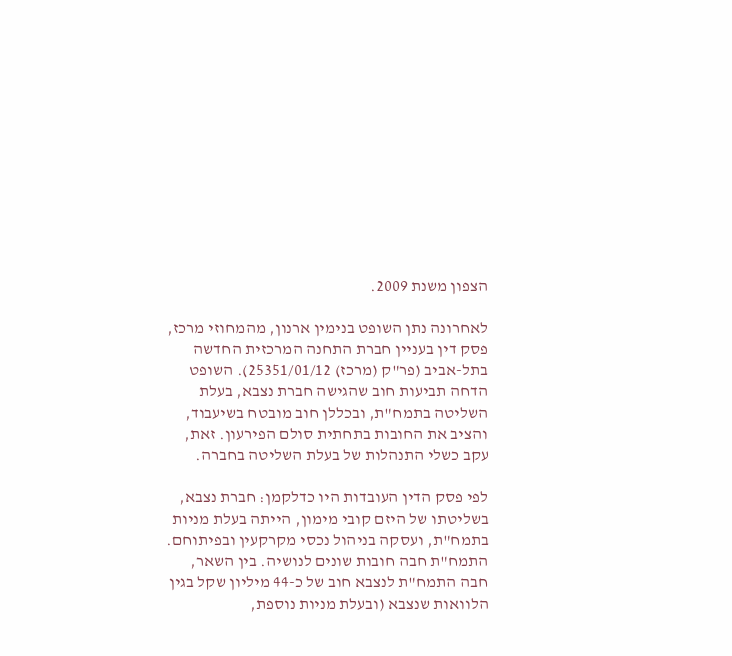הצפון משנת 2009.

לאחרונה נתן השופט בנימין ארנון, מהמחוזי מרכז, פסק דין בעניין חברת התחנה המרכזית החדשה בתל-אביב (פר"ק (מרכז) 25351/01/12). השופט הדחה תביעות חוב שהגישה חברת נצבא, בעלת השליטה בתמח"ת, ובכללן חוב מובטח בשיעבוד, והציב את החובות בתחתית סולם הפירעון. זאת, עקב כשלי התנהלות של בעלת השליטה בחברה.

לפי פסק הדין העובדות היו כדלקמן: חברת נצבא, בשליטתו של היזם קובי מימון, הייתה בעלת מניות בתמח"ת, ועסקה בניהול נכסי מקרקעין ובפיתוחם. התמח"ת חבה חובות שונים לנושיה. בין השאר, חבה התמח"ת לנצבא חוב של כ-44 מיליון שקל בגין הלוואות שנצבא (ובעלת מניות נוספת,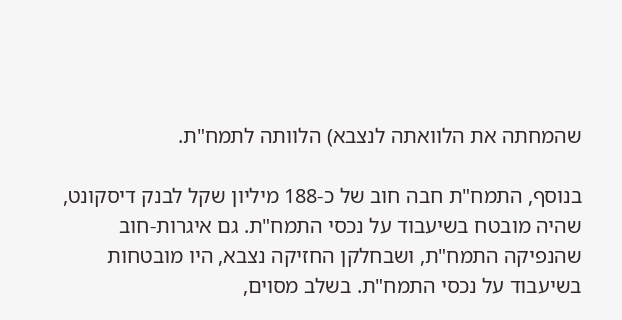שהמחתה את הלוואתה לנצבא) הלוותה לתמח"ת.

בנוסף, התמח"ת חבה חוב של כ-188 מיליון שקל לבנק דיסקונט, שהיה מובטח בשיעבוד על נכסי התמח"ת. גם איגרות-חוב שהנפיקה התמח"ת, ושבחלקן החזיקה נצבא, היו מובטחות בשיעבוד על נכסי התמח"ת. בשלב מסוים,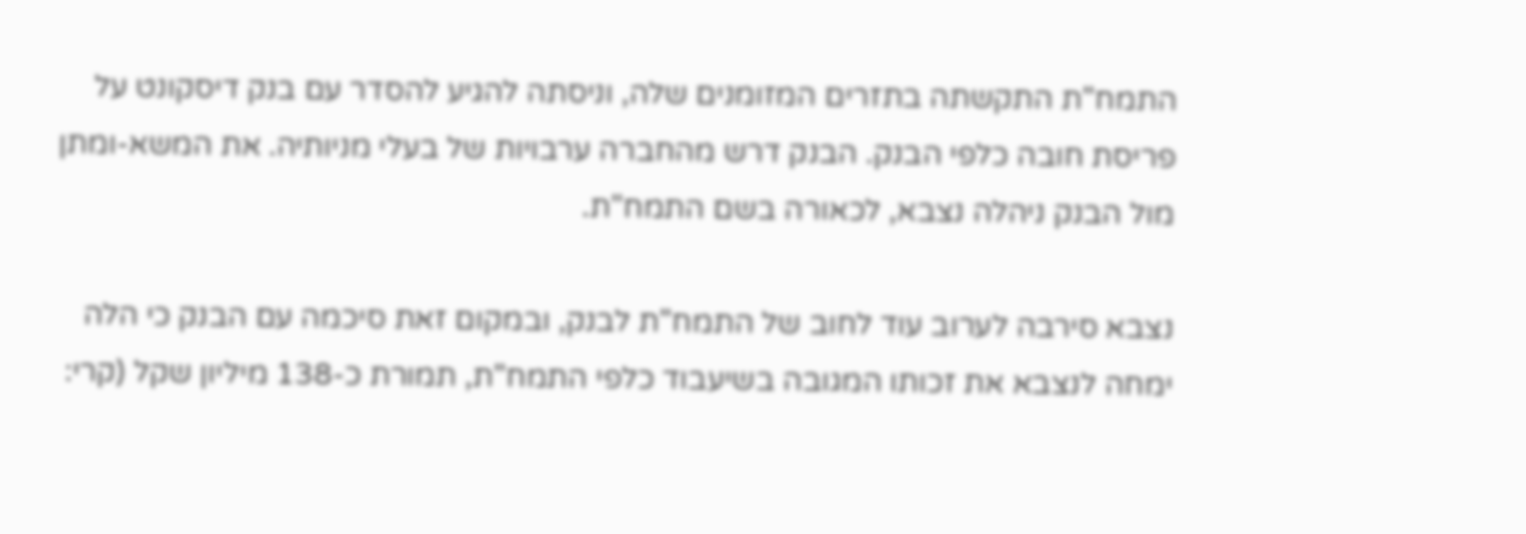התמח"ת התקשתה בתזרים המזומנים שלה, וניסתה להגיע להסדר עם בנק דיסקונט על פריסת חובה כלפי הבנק. הבנק דרש מהחברה ערבויות של בעלי מניותיה. את המשא-ומתן מול הבנק ניהלה נצבא, לכאורה בשם התמח"ת.

נצבא סירבה לערוב עוד לחוב של התמח"ת לבנק, ובמקום זאת סיכמה עם הבנק כי הלה ימחה לנצבא את זכותו המגובה בשיעבוד כלפי התמח"ת, תמורת כ-138 מיליון שקל (קרי: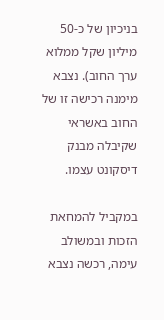בניכיון של כ-50 מיליון שקל ממלוא ערך החוב). נצבא מימנה רכישה זו של החוב באשראי שקיבלה מבנק דיסקונט עצמו.

במקביל להמחאת הזכות ובמשולב עימה, רכשה נצבא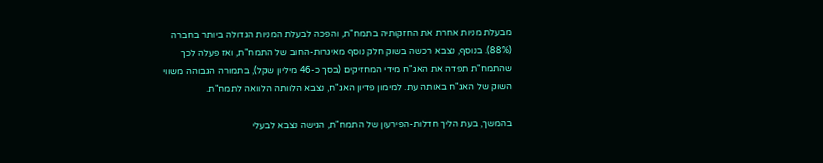מבעלת מניות אחרת את החזקותיה בתמח"ת, והפכה לבעלת המניות הגדולה ביותר בחברה (88%). בנוסף, נצבא רכשה בשוק חלק נוסף מאיגרות-החוב של התמח"ת, ואז פעלה לכך שהתמח"ת תפדה את האג"ח מידי המחזיקים (בסך כ-46 מיליון שקל), בתמורה הגבוהה משווי השוק של האג"ח באותה עת. למימון פדיון האג"ח, נצבא הלוותה הלוואה לתמח"ת.

בהמשך, בעת הליך חדלות-הפירעון של התמח"ת, הגישה נצבא לבעלי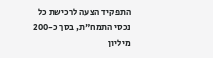התפקיד הצעה לרכישת כל נכסי התמח"ת, בסך כ-200 מיליון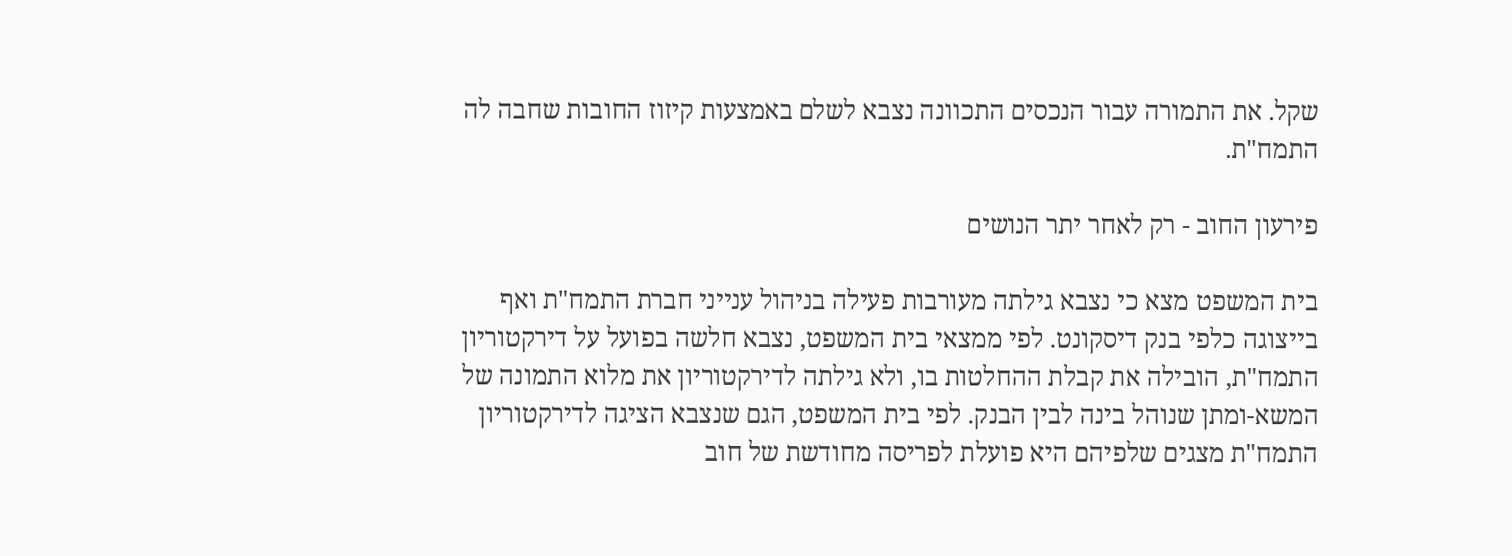שקל. את התמורה עבור הנכסים התכוונה נצבא לשלם באמצעות קיזוז החובות שחבה לה התמח"ת.

פירעון החוב - רק לאחר יתר הנושים

בית המשפט מצא כי נצבא גילתה מעורבות פעילה בניהול ענייני חברת התמח"ת ואף בייצוגה כלפי בנק דיסקונט. לפי ממצאי בית המשפט, נצבא חלשה בפועל על דירקטוריון התמח"ת, הובילה את קבלת ההחלטות בו, ולא גילתה לדירקטוריון את מלוא התמונה של המשא-ומתן שנוהל בינה לבין הבנק. לפי בית המשפט, הגם שנצבא הציגה לדירקטוריון התמח"ת מצגים שלפיהם היא פועלת לפריסה מחודשת של חוב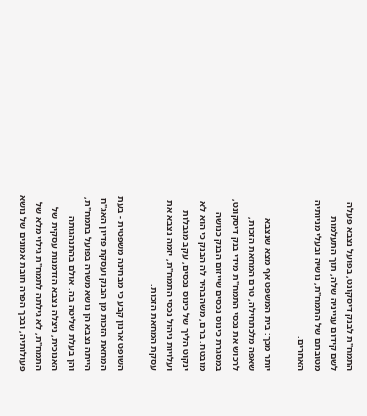התמח"ת לבנק דיסקונט, בפועל נצבא פעלה לשם קידום ענייניה שלה, תוך התעלמות מטובתם של התמח"ת, נושיה ובעלי מניותיה האחרים.

יותר מכך: בית המשפט אף מצא שנצבא שאפה מלכתחילה, טרם המחאת הזכות, לרכוש את נכסי התמח"ת מידי בנק דיסקונט, במסגרת כינוס נכסים שייזום הבנק כנושה מובטח. ברם, משהבהיר לה הבנק כי הוא לא ינקוט הליך של כינוס נכסים, עקב מגבלות ועלויות ניהול נכסי התמח"ת, יזמה נצבא את עסקת המחאת הזכות.

השופט ארנון קבע כי מבחינה משפטית - בעת המחאת הזכות מן הבנק ועסקת פדיון האג"ח הייתה נצבא הן נושא משרה בפועל בתמח"ת, והן בעלת שליטה בה. אולם בהתנהגותה האנוכית, ניצלה נצבא הזדמנות עסקית של התמח"ת, לא גילתה לתמח"ת גילוי מלא של פעולותיה, ובכך הפרה חובת אמונים של נושא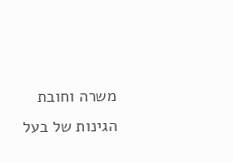משרה וחובת הגינות של בעל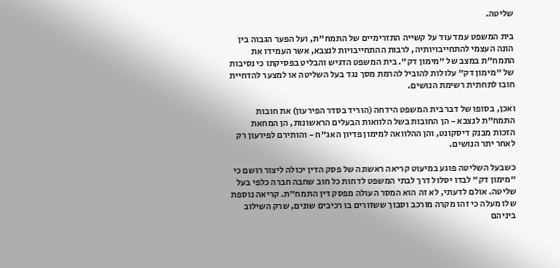שליטה.

בית המשפט עמד עוד על קשייה התזרימיים של התמח"ת, ועל הפער הגבוה בין הונה העצמי להתחייבויותיה, לרבות ההתחייבויות לנצבא, אשר העמידו את התמח"ת במצב של "מימון דק". בית המשפט הדגיש והבליט בפסיקתו כי נסיבות של "מימון דק" עלולות להוביל להרמת מסך נגד בעל השליטה או למצער להדחיית חובו לתחתית רשימת הנושים.

ואכן, בסופו של דבר בית המשפט הידחה (הוריד בסדר הפירעון) את חובות התמח"ת לנצבא - הן החובות בשל הלוואות הבעלים הראשונות, הן המחאת הזכות מבנק דיסקונט, והן ההלוואה למימון פדיון האג"ח - והותירם לפירעון רק לאחר יתר הנושים.

כשבעל השליטה פוגע במיעוט קריאה ראשונה של פסק הדין יכולה ליצור רושם כי "מימון דק" לבדו יסלול דרך לבתי המשפט לדחות כל חוב שחבה חברה כלפי בעל שליטה. אולם לדעתי, לא זה הוא המסר העולה מפסק דין התמח"ת. קריאה נוספת שלו מעלה כי זהו מקרה מורכב וסבוך ששזורים בו רכיבים שונים, שרק השילוב ביניהם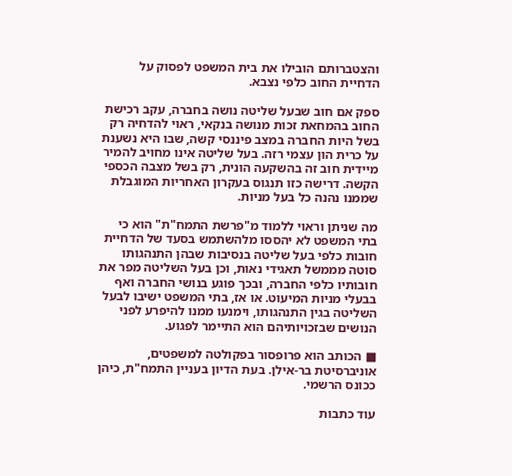והצטברותם הובילו את בית המשפט לפסוק על הדחיית החוב כלפי נצבא.

ספק אם חוב שבעל שליטה נושה בחברה, עקב רכישת החוב בהמחאת זכות מנושה בנקאי, ראוי להדחיה רק בשל היות החברה במצב פיננסי קשה, שבו היא נשענת על כרית הון עצמי רזה. בעל שליטה אינו מחויב להמיר מיידית חוב זה בהשקעה הונית, רק בשל מצבה הכספי הקשה. דרישה כזו תנגוס בעקרון האחריות המוגבלת שממנו נהנה כל בעל מניות.

מה שניתן וראוי ללמוד מ"פרשת התמח"ת" הוא כי בתי המשפט לא יהססו מלהשתמש בסעד של הדחיית חובות כלפי בעל שליטה בנסיבות שבהן התנהגותו סוטה מממשל תאגידי נאות, וכן בעל השליטה מפר את חובותיו כלפי החברה, ובכך פוגע בנושי החברה ואף בבעלי מניות המיעוט. או אז, בתי המשפט ישיבו לבעל השליטה בגין התנהגותו, וימנעו ממנו להיפרע לפני הנושים שבזכויותיהם הוא התיימר לפגוע.

■ הכותב הוא פרופסור בפקולטה למשפטים, אוניברסיטת בר-אילן. בעת הדיון בעניין התמח"ת, כיהן ככונס הרשמי.

עוד כתבות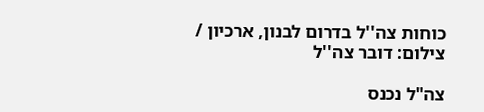כוחות צה''ל בדרום לבנון, ארכיון / צילום: דובר צה''ל

צה"ל נכנס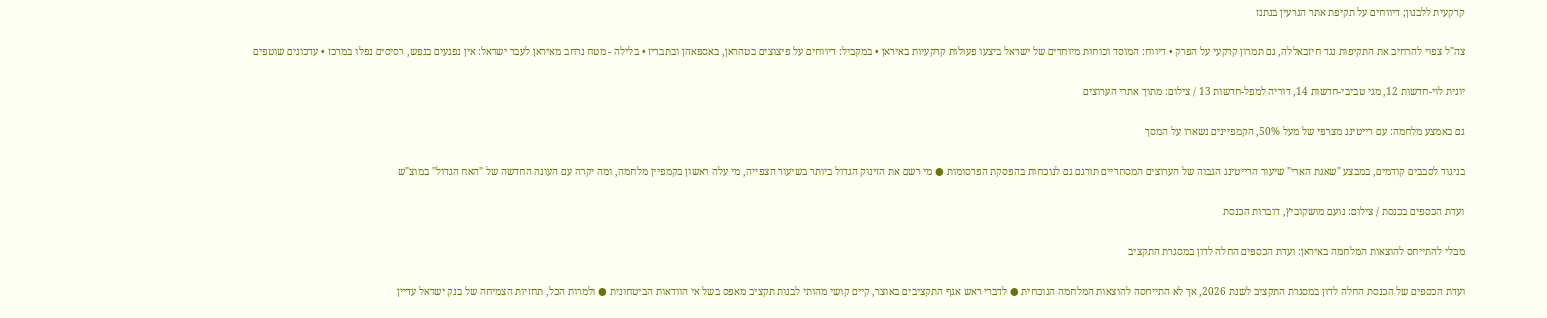קרקעית ללבנון; דיווחים על תקיפת אתר הגרעין בנתנז

צה"ל צפוי להרחיב את התקיפות נגד חיזבאללה, גם תמרון קרקעי על הפרק • דיווח: המוסד וכוחות מיוחדים של ישראל ביצעו פעולות קרקעיות באיראן • במקביל: דיווחים על פיצוצים בטהראן, באספאהן ובתבריז • בלילה - מטח נרחב מאיראן לעבר ישראל: אין נפגעים בנפש, רסיסים נפלו במרכז • עדכונים שוטפים

יונית לוי-חדשות 12, מגי טביבי-חדשות 14, דוריה למפל-חדשות 13 / צילום: מתוך אתרי הערוצים

גם באמצע מלחמה: עם רייטינג מצרפי של מעל 50%, הקמפיינים נשארו על המסך

בניגוד לסבבים קודמים, במבצע "שאגת הארי" שיעור הרייטינג הגבוה של הערוצים המסחריים תורגם גם לנוכחות בהפסקת הפרסומות ● מי רשם את הזינוק הגדול ביותר בשיעור הצפייה, מי עלה ראשון בקמפיין מלחמה, ומה יקרה עם העונה החדשה של "האח הגדול" במוצ"ש

ועדת הכספים בכנסת / צילום: נועם מושקוביץ, דוברות הכנסת

מבלי להתייחס להוצאות המלחמה באיראן: ועדת הכספים החלה לדון במסגרת התקציב

ועדת הכספים של הכנסת החלה לדון במסגרת התקציב לשנת 2026, אך לא התייחסה להוצאות המלחמה הנוכחית ● לדברי ראש אגף התקציבים באוצר, קיים קושי מהותי לבנות תקציב מאפס בשל אי הוודאות הביטחונית ● ולמרות הכל, תחזיות הצמיחה של בנק ישראל עדיין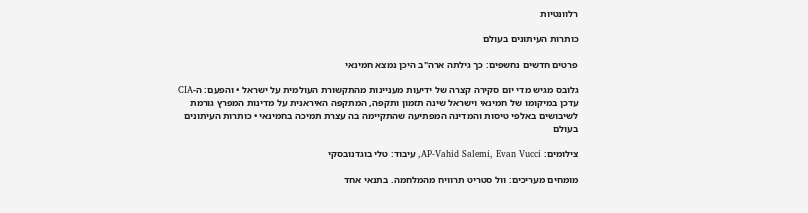רלוונטיות

כותרות העיתונים בעולם

פרטים חדשים נחשפים: כך גילתה ארה"ב היכן נמצא חמינאי

גלובס מגיש מדי יום סקירה קצרה של ידיעות מעניינות מהתקשורת העולמית על ישראל • והפעם: ה-CIA עדכן במיקומו של חמינאי וישראל שינה תזמון ותקפה, המתקפה האיראנית על מדינות המפרץ גורמת לשיבושים באלפי טיסות והמדינה המפתיעה שהתקיימה בה עצרת תמיכה בחמינאי • כותרות העיתונים בעולם

צילומים: AP-Vahid Salemi, Evan Vucci, עיבוד: טלי בוגדנובסקי

מומחים מעריכים: וול סטריט תרוויח מהמלחמה. בתנאי אחד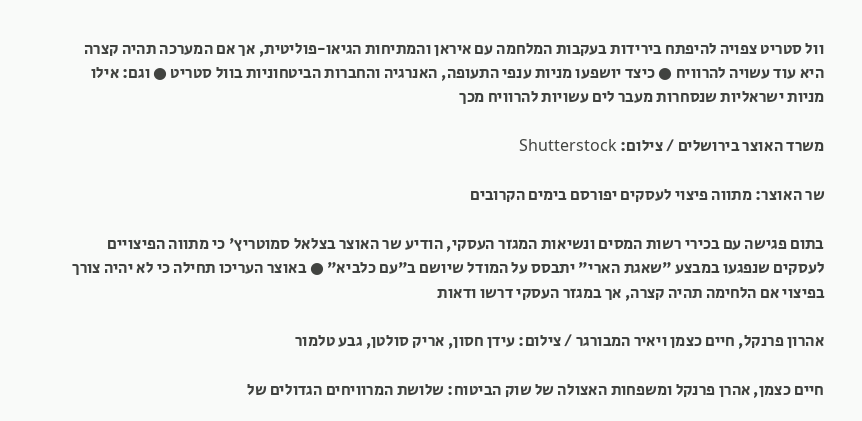וול סטריט צפויה להיפתח בירידות בעקבות המלחמה עם איראן והמתיחות הגיאו-פוליטית, אך אם המערכה תהיה קצרה היא עוד עשויה להרוויח ● כיצד יושפעו מניות ענפי התעופה, האנרגיה והחברות הביטחוניות בוול סטריט ● וגם: אילו מניות ישראליות שנסחרות מעבר לים עשויות להרוויח מכך

משרד האוצר בירושלים / צילום: Shutterstock

שר האוצר: מתווה פיצוי לעסקים יפורסם בימים הקרובים

בתום פגישה עם בכירי רשות המסים ונשיאות המגזר העסקי, הודיע שר האוצר בצלאל סמוטריץ' כי מתווה הפיצויים לעסקים שנפגעו במבצע "שאגת הארי" יתבסס על המודל שיושם ב"עם כלביא" ● באוצר העריכו תחילה כי לא יהיה צורך בפיצוי אם הלחימה תהיה קצרה, אך במגזר העסקי דרשו ודאות

אהרון פרנקל, חיים כצמן ויאיר המבורגר / צילום: עידן חסון, אריק סולטן, גבע טלמור

חיים כצמן, אהרן פרנקל ומשפחות האצולה של שוק הביטוח: שלושת המרוויחים הגדולים של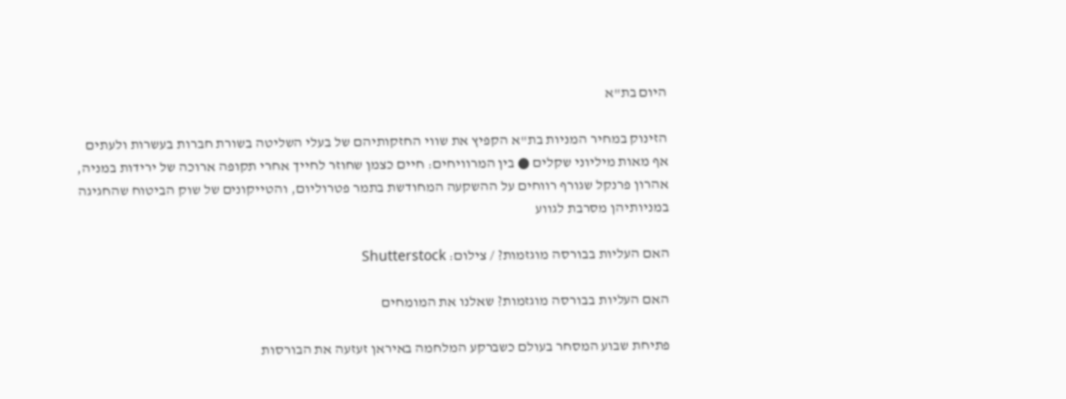היום בת"א

הזינוק במחיר המניות בת"א הקפיץ את שווי החזקותיהם של בעלי השליטה בשורת חברות בעשרות ולעתים אף מאות מיליוני שקלים ● בין המרוויחים: חיים כצמן שחוזר לחייך אחרי תקופה ארוכה של ירידות במניה, אהרון פרנקל שגורף רווחים על ההשקעה המחודשת בתמר פטרוליום, והטייקונים של שוק הביטוח שהחגיגה במניותיהן מסרבת לגווע

האם העליות בבורסה מוגזמות? / צילום: Shutterstock

האם העליות בבורסה מוגזמות? שאלנו את המומחים

פתיחת שבוע המסחר בעולם כשברקע המלחמה באיראן זעזעה את הבורסות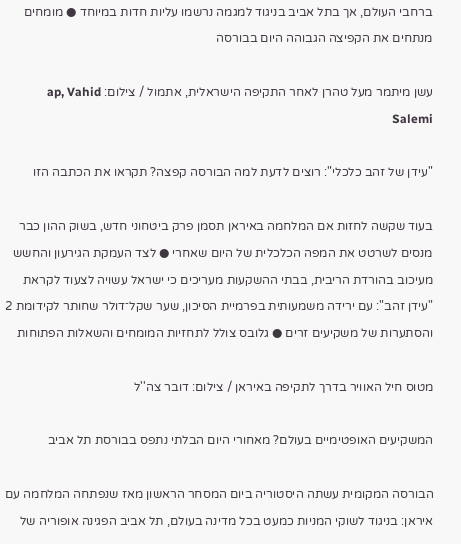ברחבי העולם, אך בתל אביב בניגוד למגמה נרשמו עליות חדות במיוחד ● מומחים מנתחים את הקפיצה הגבוהה היום בבורסה

עשן מיתמר מעל טהרן לאחר התקיפה הישראלית, אתמול / צילום: ap, Vahid Salemi

"עידן של זהב כלכלי": רוצים לדעת למה הבורסה קפצה? תקראו את הכתבה הזו

בעוד שקשה לחזות אם המלחמה באיראן תסמן פרק ביטחוני חדש, בשוק ההון כבר מנסים לשרטט את המפה הכלכלית של היום שאחרי ● לצד העמקת הגירעון והחשש מעיכוב בהורדת הריבית, בבתי ההשקעות מעריכים כי ישראל עשויה לצעוד לקראת "עידן זהב": עם ירידה משמעותית בפרמיית הסיכון, שער שקל־דולר שחותר לקידומת 2 והסתערות של משקיעים זרים ● גלובס צולל לתחזיות המומחים והשאלות הפתוחות

מטוס חיל האוויר בדרך לתקיפה באיראן / צילום: דובר צה''ל

המשקיעים האופטימיים בעולם? מאחורי היום הבלתי נתפס בבורסת תל אביב

הבורסה המקומית עשתה היסטוריה ביום המסחר הראשון מאז שנפתחה המלחמה עם איראן: בניגוד לשוקי המניות כמעט בכל מדינה בעולם, תל אביב הפגינה אופוריה של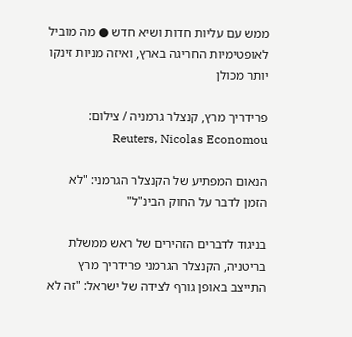ממש עם עליות חדות ושיא חדש ● מה מוביל לאופטימיות החריגה בארץ, ואיזה מניות זינקו יותר מכולן

פרידריך מרץ, קנצלר גרמניה / צילום: Reuters, Nicolas Economou

הנאום המפתיע של הקנצלר הגרמני: "לא הזמן לדבר על החוק הבינ"ל"

בניגוד לדברים הזהירים של ראש ממשלת בריטניה, הקנצלר הגרמני פרידריך מרץ התייצב באופן גורף לצידה של ישראל: "זה לא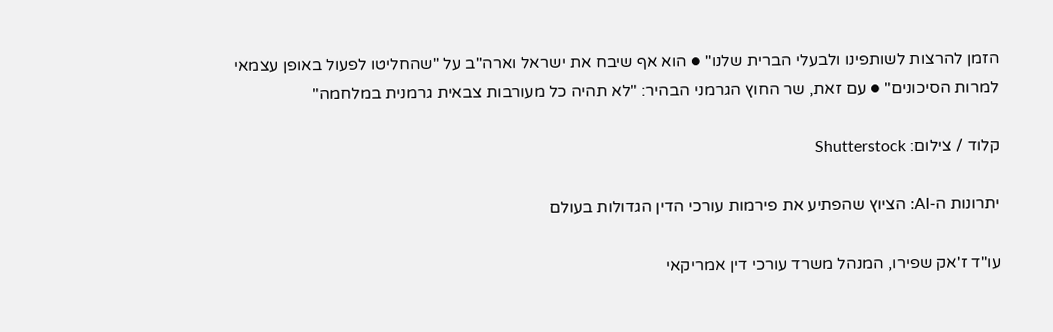הזמן להרצות לשותפינו ולבעלי הברית שלנו" ● הוא אף שיבח את ישראל וארה"ב על "שהחליטו לפעול באופן עצמאי למרות הסיכונים" ● עם זאת, שר החוץ הגרמני הבהיר: "לא תהיה כל מעורבות צבאית גרמנית במלחמה"

קלוד / צילום: Shutterstock

יתרונות ה-AI: הציוץ שהפתיע את פירמות עורכי הדין הגדולות בעולם

עו"ד ז'אק שפירו, המנהל משרד עורכי דין אמריקאי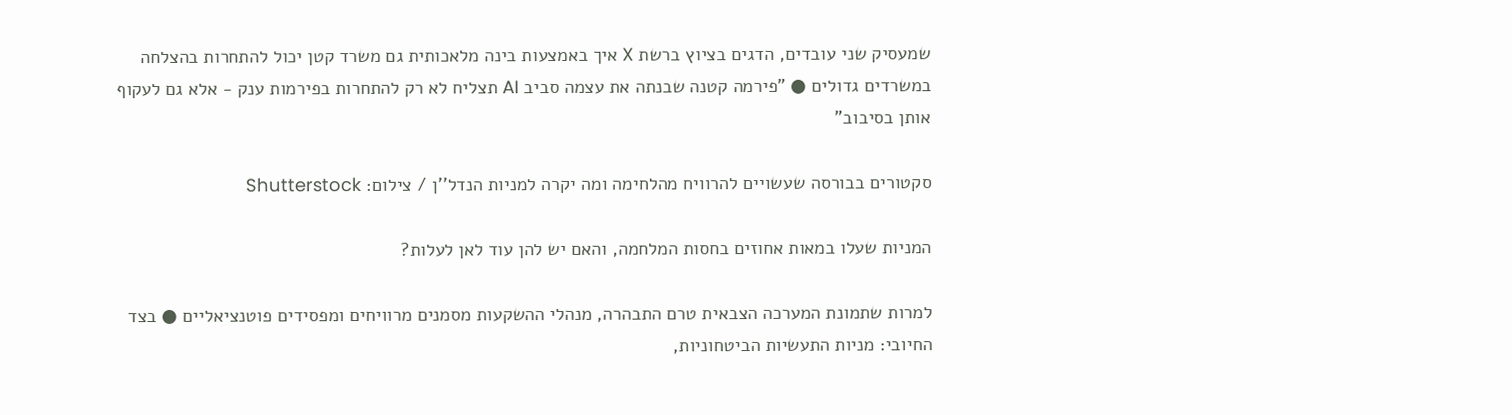שמעסיק שני עובדים, הדגים בציוץ ברשת X איך באמצעות בינה מלאכותית גם משרד קטן יכול להתחרות בהצלחה במשרדים גדולים ● "פירמה קטנה שבנתה את עצמה סביב AI תצליח לא רק להתחרות בפירמות ענק - אלא גם לעקוף אותן בסיבוב"

סקטורים בבורסה שעשויים להרוויח מהלחימה ומה יקרה למניות הנדל''ן / צילום: Shutterstock

המניות שעלו במאות אחוזים בחסות המלחמה, והאם יש להן עוד לאן לעלות?

למרות שתמונת המערכה הצבאית טרם התבהרה, מנהלי ההשקעות מסמנים מרוויחים ומפסידים פוטנציאליים ● בצד החיובי: מניות התעשיות הביטחוניות,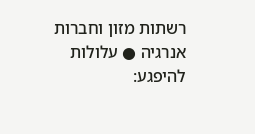רשתות מזון וחברות אנרגיה ● עלולות להיפגע: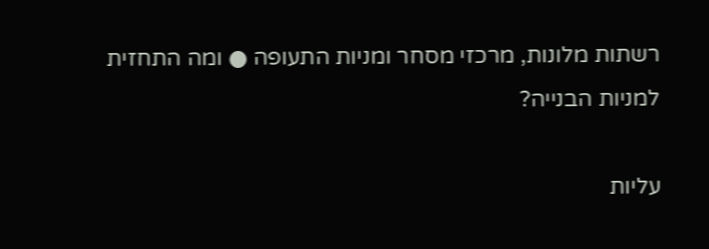רשתות מלונות, מרכזי מסחר ומניות התעופה ● ומה התחזית למניות הבנייה?

עליות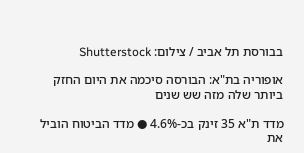בבורסת תל אביב / צילום: Shutterstock

אופוריה בת"א: הבורסה סיכמה את היום החזק ביותר שלה מזה שש שנים

מדד ת"א 35 זינק בכ-4.6% ● מדד הביטוח הוביל את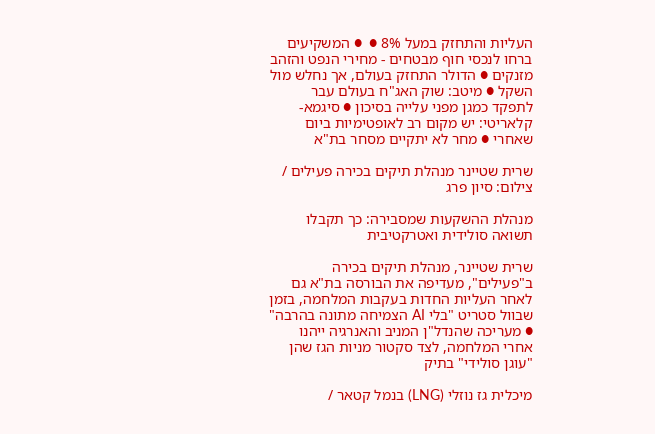העליות והתחזק במעל 8% ●  ● המשקיעים ברחו לנכסי חוף מבטחים - מחירי הנפט והזהב מזנקים ● הדולר התחזק בעולם, אך נחלש מול השקל ● מיטב: שוק האג"ח בעולם עבר לתפקד כמגן מפני עלייה בסיכון ● סיגמא-קלאריטי: יש מקום רב לאופטימיות ביום שאחרי ● מחר לא יתקיים מסחר בת"א

שרית שטיינר מנהלת תיקים בכירה פעילים / צילום: סיון פרג

מנהלת ההשקעות שמסבירה: כך תקבלו תשואה סולידית ואטרקטיבית

שרית שטיינר, מנהלת תיקים בכירה ב"פעילים", מעדיפה את הבורסה בת"א גם לאחר העליות החדות בעקבות המלחמה, בזמן שבוול סטריט "בלי AI הצמיחה מתונה בהרבה" ● מעריכה שהנדל"ן המניב והאנרגיה ייהנו אחרי המלחמה, לצד סקטור מניות הגז שהן "עוגן סולידי" בתיק

מיכלית גז נוזלי (LNG) בנמל קטאר /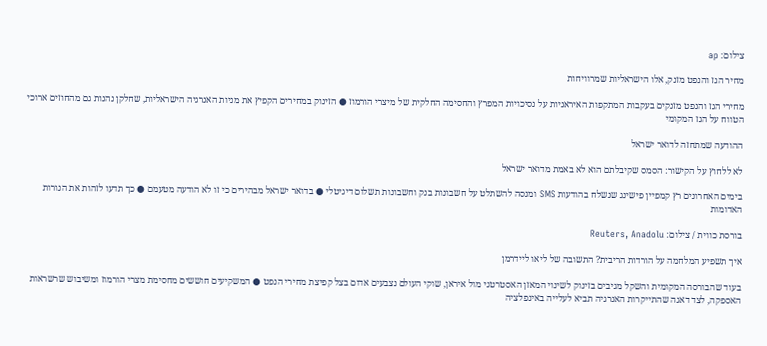צילום: ap

מחיר הגז והנפט מזנק, אלו הישראליות שמרוויחות

מחירי הגז והנפט מזנקים בעקבות המתקפות האיראניות על נסיכויות המפרץ והחסימה החלקית של מיצרי הורמוז ● הזינוק במחירים הקפיץ את מניות האנרגיה הישראליות, שחלקן נהנות גם מהחוזים ארוכי הטווח על הגז המקומי

ההודעה שמתחזה לדואר ישראל

לא ללחוץ על הקישור: הסמס שקיבלתם הוא לא באמת מדואר ישראל

בימים האחרונים רץ קמפיין פישינג שנשלח בהודעות SMS ומנסה להשתלט על חשבונות בנק וחשבונות תשלום דיגיטלי ● בדואר ישראל מבהירים כי זו לא הודעה מטעמם ● כך תדעו לזהות את הנורות האדומות

בורסת כווית / צילום: Reuters, Anadolu

איך תשפיע המלחמה על הורדות הריבית? התשובה של ליאו ליידרמן

בעוד שהבורסה המקומית והשקל מגיבים בזינוק לשינוי המאזן האסטרטגי מול איראן, שוקי העולם נצבעים אדום בצל קפיצת מחירי הנפט ● המשקיעים חוששים מחסימת מצרי הורמוז ומשיבוש שרשראות האספקה, לצד דאגה שהתייקרות האנרגיה תביא לעלייה באינפלציה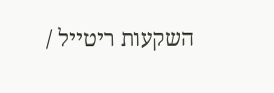השקעות ריטייל /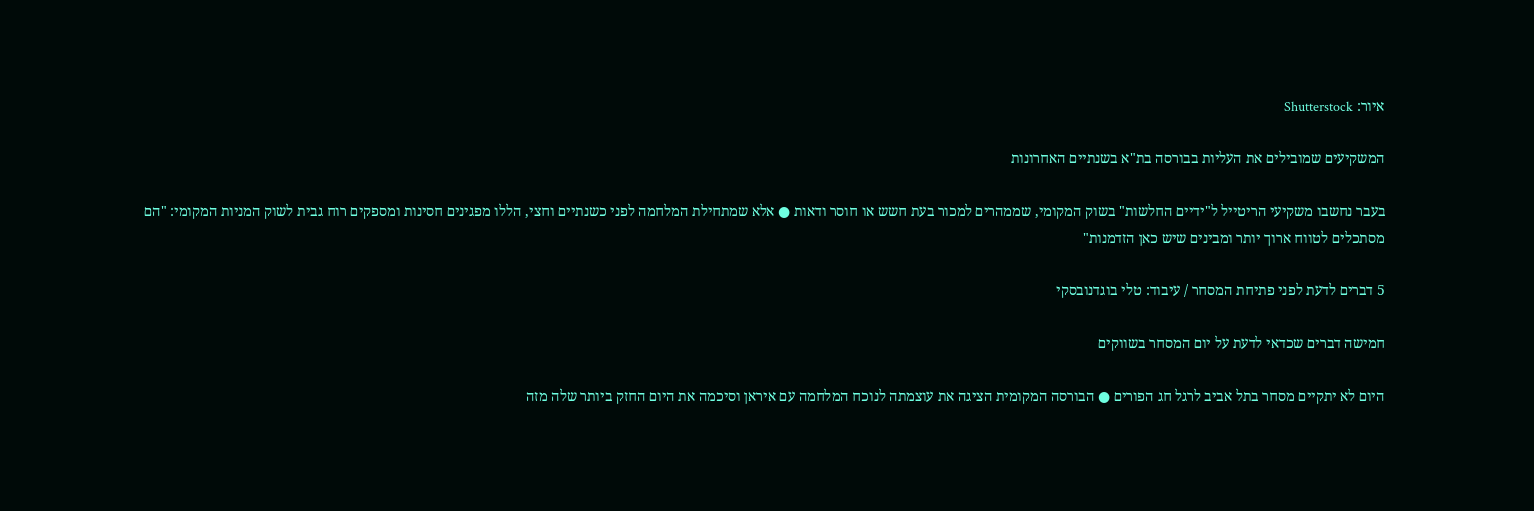איור: Shutterstock

המשקיעים שמובילים את העליות בבורסה בת"א בשנתיים האחרונות

בעבר נחשבו משקיעי הריטייל ל"ידיים החלשות" בשוק המקומי, שממהרים למכור בעת חשש או חוסר ודאות ● אלא שמתחילת המלחמה לפני כשנתיים וחצי, הללו מפגינים חסינות ומספקים רוח גבית לשוק המניות המקומי: "הם מסתכלים לטווח ארוך יותר ומבינים שיש כאן הזדמנות"

5 דברים לדעת לפני פתיחת המסחר / עיבוד: טלי בוגדנובסקי

חמישה דברים שכדאי לדעת על יום המסחר בשווקים

היום לא יתקיים מסחר בתל אביב לרגל חג הפורים ● הבורסה המקומית הציגה את עוצמתה לנוכח המלחמה עם איראן וסיכמה את היום החזק ביותר שלה מזה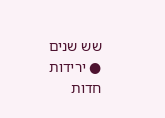שש שנים ● ירידות חדות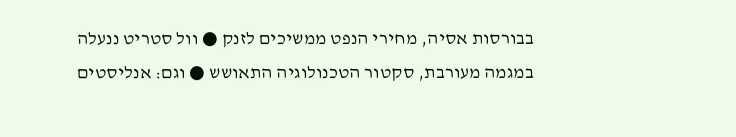בבורסות אסיה, מחירי הנפט ממשיכים לזנק ● וול סטריט ננעלה במגמה מעורבת, סקטור הטכנולוגיה התאושש ● וגם: אנליסטים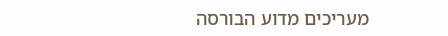מעריכים מדוע הבורסה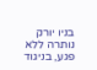בניו יורק נותרה ללא פגע, בניגוד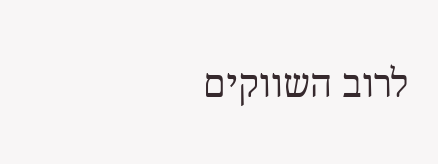לרוב השווקים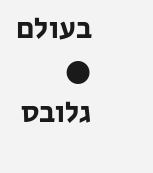בעולם ● גלובס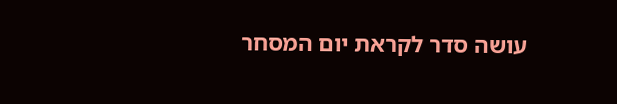עושה סדר לקראת יום המסחר